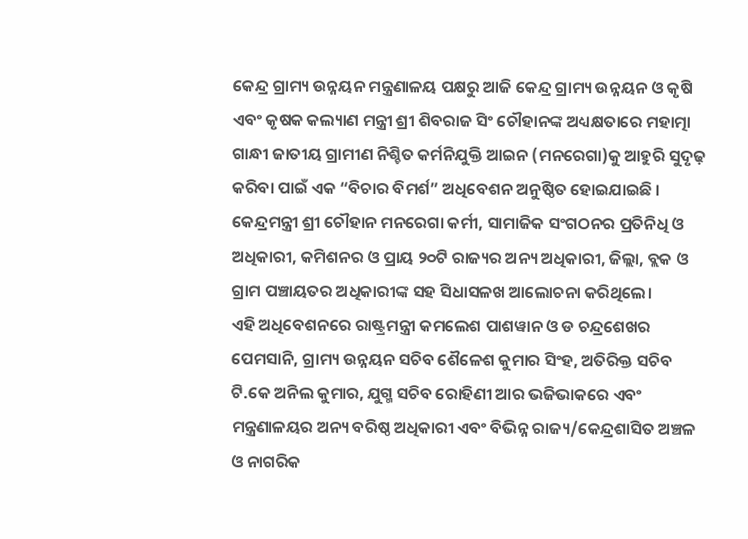କେନ୍ଦ୍ର ଗ୍ରାମ୍ୟ ଉନ୍ନୟନ ମନ୍ତ୍ରଣାଳୟ ପକ୍ଷରୁ ଆଜି କେନ୍ଦ୍ର ଗ୍ରାମ୍ୟ ଉନ୍ନୟନ ଓ କୃଷି ଏବଂ କୃଷକ କଲ୍ୟାଣ ମନ୍ତ୍ରୀ ଶ୍ରୀ ଶିବରାଜ ସିଂ ଚୌହାନଙ୍କ ଅଧ୍ୟକ୍ଷତାରେ ମହାତ୍ମା ଗାନ୍ଧୀ ଜାତୀୟ ଗ୍ରାମୀଣ ନିଶ୍ଚିତ କର୍ମନିଯୁକ୍ତି ଆଇନ (ମନରେଗା)କୁ ଆହୁରି ସୁଦୃଢ଼ କରିବା ପାଇଁ ଏକ “ବିଚାର ବିମର୍ଶ” ଅଧିବେଶନ ଅନୁଷ୍ଠିତ ହୋଇଯାଇଛି । କେନ୍ଦ୍ରମନ୍ତ୍ରୀ ଶ୍ରୀ ଚୌହାନ ମନରେଗା କର୍ମୀ, ସାମାଜିକ ସଂଗଠନର ପ୍ରତିନିଧି ଓ ଅଧିକାରୀ, କମିଶନର ଓ ପ୍ରାୟ ୨୦ଟି ରାଜ୍ୟର ଅନ୍ୟ ଅଧିକାରୀ, ଜିଲ୍ଲା, ବ୍ଲକ ଓ ଗ୍ରାମ ପଞ୍ଚାୟତର ଅଧିକାରୀଙ୍କ ସହ ସିଧାସଳଖ ଆଲୋଚନା କରିଥିଲେ।
ଏହି ଅଧିବେଶନରେ ରାଷ୍ଟ୍ରମନ୍ତ୍ରୀ କମଲେଶ ପାଶୱାନ ଓ ଡ ଚନ୍ଦ୍ରଶେଖର ପେମସାନି, ଗ୍ରାମ୍ୟ ଉନ୍ନୟନ ସଚିବ ଶୈଳେଶ କୁମାର ସିଂହ, ଅତିରିକ୍ତ ସଚିବ ଟି.କେ ଅନିଲ କୁମାର, ଯୁଗ୍ମ ସଚିବ ରୋହିଣୀ ଆର ଭଜିଭାକରେ ଏବଂ ମନ୍ତ୍ରଣାଳୟର ଅନ୍ୟ ବରିଷ୍ଠ ଅଧିକାରୀ ଏବଂ ବିଭିନ୍ନ ରାଜ୍ୟ/କେନ୍ଦ୍ରଶାସିତ ଅଞ୍ଚଳ ଓ ନାଗରିକ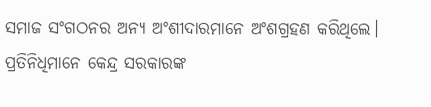ସମାଜ ସଂଗଠନର ଅନ୍ୟ ଅଂଶୀଦାରମାନେ ଅଂଶଗ୍ରହଣ କରିଥିଲେ।
ପ୍ରତିନିଧିମାନେ କେନ୍ଦ୍ର ସରକାରଙ୍କ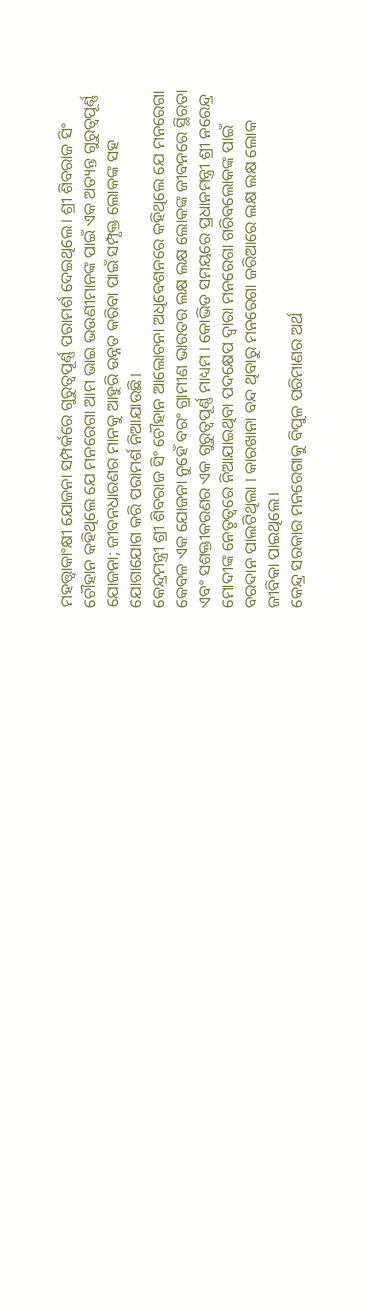ମହତ୍ତ୍ବାକାଂକ୍ଷୀ ଯୋଜନା ସମ୍ପର୍କରେ ଗୁରୁତ୍ୱପୂର୍ଣ୍ଣ ପରାମର୍ଶ ଦେଇଥିଲେ। ଶ୍ରୀ ଶିବରାଜ ସିଂ ଚୌହାନ କହିଥିଲେ ଯେ ମନରେଗା ଆମ ଭାଇ ଭଉଣୀମାନଙ୍କ ପାଇଁ ଏକ ଅତ୍ୟନ୍ତ ଗୁରୁତ୍ୱପୂର୍ଣ୍ଣ ଯୋଜନା; ଜୀବନଧାରଣର ମାନକୁ ଆହୁରି ଉନ୍ନତ କରିବା ପାଇଁ ସମ୍ପୃକ୍ତ ଲୋକଙ୍କ ସହ ଯୋଗାଯୋଗ କରି ପରାମର୍ଶ ନିଆଯାଉଛି।
କେନ୍ଦ୍ରମନ୍ତ୍ରୀ ଶ୍ରୀ ଶିବରାଜ ସିଂ ଚୌହାନ ଆଲୋଚନା ଅଧିବେଶନରେ କହିଥିଲେ ଯେ ମନରେଗା କେବଳ ଏକ ଯୋଜନା ନୁହେଁ ବରଂ ଗ୍ରାମୀଣ ଭାରତର ଲକ୍ଷ ଲକ୍ଷ ଲୋକଙ୍କ ଜୀବନରେ ସ୍ଥିରତା ଏବଂ ସଶକ୍ତୀକରଣର ଏକ ଗୁରୁତ୍ୱପୂର୍ଣ୍ଣ ମାଧ୍ୟମ । କୋଭିଡ ସମୟରେ ପ୍ରଧାନମନ୍ତ୍ରୀ ଶ୍ରୀ ନରେନ୍ଦ୍ର ମୋଦୀଙ୍କ ନେତୃତ୍ୱରେ ନିଆଯାଇଥିବା ପଦକ୍ଷେପ ଦ୍ୱାରା ମନରେଗା ଗରିବଲୋକଙ୍କ ପାଇଁ ବରଦାନ ପାଲଟିଥିଲା । କାରଖାନା ବନ୍ଦ ଥିବାରୁ ମନରେଗା ଜରିଆରେ ଲକ୍ଷ ଲକ୍ଷ ଲୋକ ଜୀବିକା ପାଇଥିଲେ।
କେନ୍ଦ୍ର ସରକାର ମନରେଗାକୁ ବିପୁଳ ପରିମାଣର ଅର୍ଥ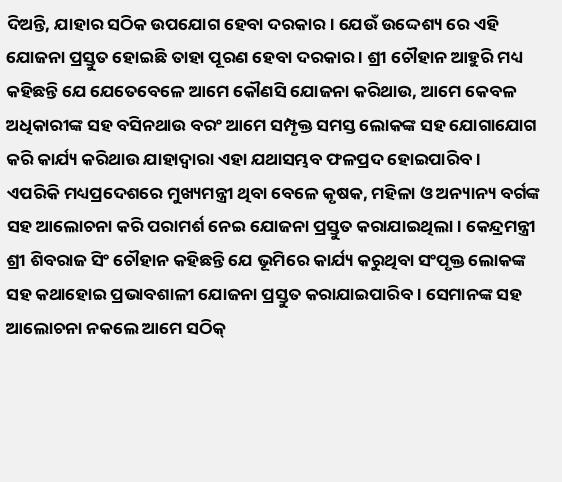ଦିଅନ୍ତି, ଯାହାର ସଠିକ ଉପଯୋଗ ହେବା ଦରକାର। ଯେଉଁ ଉଦ୍ଦେଶ୍ୟ ରେ ଏହି ଯୋଜନା ପ୍ରସ୍ତୁତ ହୋଇଛି ତାହା ପୂରଣ ହେବା ଦରକାର । ଶ୍ରୀ ଚୌହାନ ଆହୁରି ମଧ୍ୟ କହିଛନ୍ତି ଯେ ଯେତେବେଳେ ଆମେ କୌଣସି ଯୋଜନା କରିଥାଉ, ଆମେ କେବଳ ଅଧିକାରୀଙ୍କ ସହ ବସିନଥାଉ ବରଂ ଆମେ ସମ୍ପୃକ୍ତ ସମସ୍ତ ଲୋକଙ୍କ ସହ ଯୋଗାଯୋଗ କରି କାର୍ଯ୍ୟ କରିଥାଉ ଯାହାଦ୍ୱାରା ଏହା ଯଥାସମ୍ଭବ ଫଳପ୍ରଦ ହୋଇପାରିବ ।
ଏପରିକି ମଧ୍ୟପ୍ରଦେଶରେ ମୁଖ୍ୟମନ୍ତ୍ରୀ ଥିବା ବେଳେ କୃଷକ, ମହିଳା ଓ ଅନ୍ୟାନ୍ୟ ବର୍ଗଙ୍କ ସହ ଆଲୋଚନା କରି ପରାମର୍ଶ ନେଇ ଯୋଜନା ପ୍ରସ୍ତୁତ କରାଯାଇଥିଲା। କେନ୍ଦ୍ରମନ୍ତ୍ରୀ ଶ୍ରୀ ଶିବରାଜ ସିଂ ଚୌହାନ କହିଛନ୍ତି ଯେ ଭୂମିରେ କାର୍ଯ୍ୟ କରୁଥିବା ସଂପୃକ୍ତ ଲୋକଙ୍କ ସହ କଥାହୋଇ ପ୍ରଭାବଶାଳୀ ଯୋଜନା ପ୍ରସ୍ତୁତ କରାଯାଇପାରିବ । ସେମାନଙ୍କ ସହ ଆଲୋଚନା ନକଲେ ଆମେ ସଠିକ୍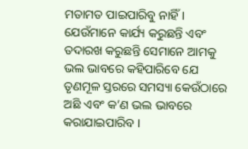ମତାମତ ପାଇପାରିବୁ ନାହିଁ। ଯେଉଁମାନେ କାର୍ଯ୍ୟ କରୁଛନ୍ତି ଏବଂ ତଦାରଖ କରୁଛନ୍ତି ସେମାନେ ଆମକୁ ଭଲ ଭାବରେ କହିପାରିବେ ଯେ ତୃଣମୂଳ ସ୍ତରରେ ସମସ୍ୟା କେଉଁଠାରେ ଅଛି ଏବଂ କ’ଣ ଭଲ ଭାବରେ କରାଯାଇପାରିବ ।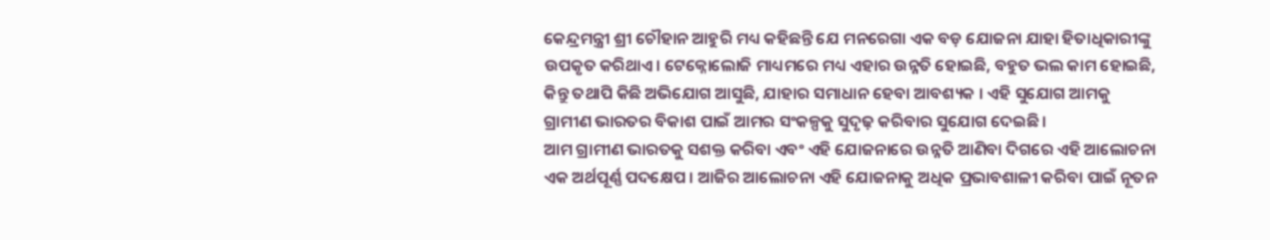କେନ୍ଦ୍ରମନ୍ତ୍ରୀ ଶ୍ରୀ ଚୌହାନ ଆହୁରି ମଧ୍ୟ କହିଛନ୍ତି ଯେ ମନରେଗା ଏକ ବଡ଼ ଯୋଜନା ଯାହା ହିତାଧିକାରୀଙ୍କୁ ଉପକୃତ କରିଥାଏ। ଟେକ୍ନୋଲୋଜି ମାଧ୍ୟମରେ ମଧ୍ୟ ଏହାର ଉନ୍ନତି ହୋଇଛି, ବହୁତ ଭଲ କାମ ହୋଇଛି, କିନ୍ତୁ ତଥାପି କିଛି ଅଭିଯୋଗ ଆସୁଛି, ଯାହାର ସମାଧାନ ହେବା ଆବଶ୍ୟକ । ଏହି ସୁଯୋଗ ଆମକୁ ଗ୍ରାମୀଣ ଭାରତର ବିକାଶ ପାଇଁ ଆମର ସଂକଳ୍ପକୁ ସୁଦୃଢ଼ କରିବାର ସୁଯୋଗ ଦେଇଛି ।
ଆମ ଗ୍ରାମୀଣ ଭାରତକୁ ସଶକ୍ତ କରିବା ଏବଂ ଏହି ଯୋଜନାରେ ଉନ୍ନତି ଆଣିବା ଦିଗରେ ଏହି ଆଲୋଚନା ଏକ ଅର୍ଥପୂର୍ଣ୍ଣ ପଦକ୍ଷେପ । ଆଜିର ଆଲୋଚନା ଏହି ଯୋଜନାକୁ ଅଧିକ ପ୍ରଭାବଶାଳୀ କରିବା ପାଇଁ ନୂତନ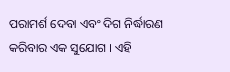ପରାମର୍ଶ ଦେବା ଏବଂ ଦିଗ ନିର୍ଦ୍ଧାରଣ କରିବାର ଏକ ସୁଯୋଗ । ଏହି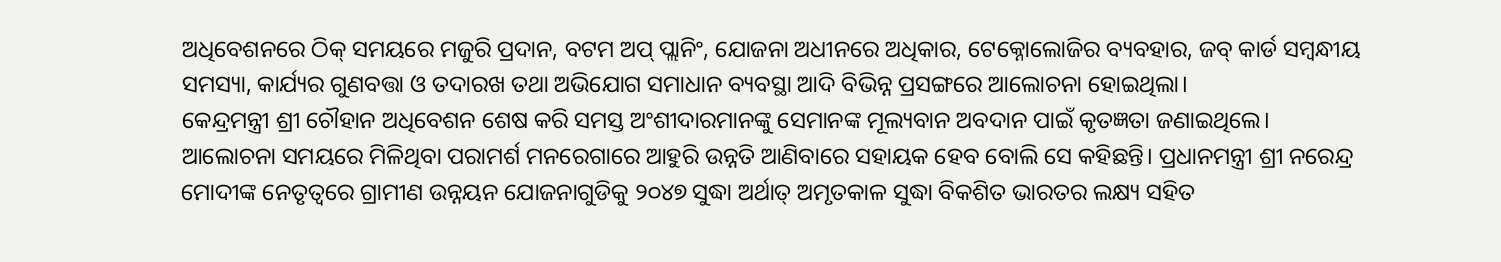ଅଧିବେଶନରେ ଠିକ୍ ସମୟରେ ମଜୁରି ପ୍ରଦାନ, ବଟମ ଅପ୍ ପ୍ଲାନିଂ, ଯୋଜନା ଅଧୀନରେ ଅଧିକାର, ଟେକ୍ନୋଲୋଜିର ବ୍ୟବହାର, ଜବ୍ କାର୍ଡ ସମ୍ବନ୍ଧୀୟ ସମସ୍ୟା, କାର୍ଯ୍ୟର ଗୁଣବତ୍ତା ଓ ତଦାରଖ ତଥା ଅଭିଯୋଗ ସମାଧାନ ବ୍ୟବସ୍ଥା ଆଦି ବିଭିନ୍ନ ପ୍ରସଙ୍ଗରେ ଆଲୋଚନା ହୋଇଥିଲା।
କେନ୍ଦ୍ରମନ୍ତ୍ରୀ ଶ୍ରୀ ଚୌହାନ ଅଧିବେଶନ ଶେଷ କରି ସମସ୍ତ ଅଂଶୀଦାରମାନଙ୍କୁ ସେମାନଙ୍କ ମୂଲ୍ୟବାନ ଅବଦାନ ପାଇଁ କୃତଜ୍ଞତା ଜଣାଇଥିଲେ। ଆଲୋଚନା ସମୟରେ ମିଳିଥିବା ପରାମର୍ଶ ମନରେଗାରେ ଆହୁରି ଉନ୍ନତି ଆଣିବାରେ ସହାୟକ ହେବ ବୋଲି ସେ କହିଛନ୍ତି। ପ୍ରଧାନମନ୍ତ୍ରୀ ଶ୍ରୀ ନରେନ୍ଦ୍ର ମୋଦୀଙ୍କ ନେତୃତ୍ୱରେ ଗ୍ରାମୀଣ ଉନ୍ନୟନ ଯୋଜନାଗୁଡିକୁ ୨୦୪୭ ସୁଦ୍ଧା ଅର୍ଥାତ୍ ଅମୃତକାଳ ସୁଦ୍ଧା ବିକଶିତ ଭାରତର ଲକ୍ଷ୍ୟ ସହିତ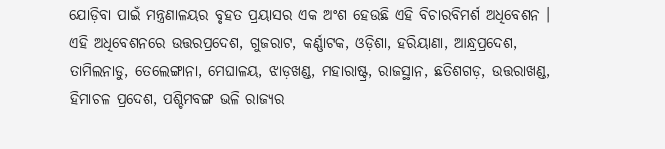ଯୋଡ଼ିବା ପାଇଁ ମନ୍ତ୍ରଣାଳୟର ବୃହତ ପ୍ରୟାସର ଏକ ଅଂଶ ହେଉଛି ଏହି ବିଚାରବିମର୍ଶ ଅଧିବେଶନ ।
ଏହି ଅଧିବେଶନରେ ଉତ୍ତରପ୍ରଦେଶ, ଗୁଜରାଟ, କର୍ଣ୍ଣାଟକ, ଓଡ଼ିଶା, ହରିୟାଣା, ଆନ୍ଧ୍ରପ୍ରଦେଶ, ତାମିଲନାଡୁ, ତେଲେଙ୍ଗାନା, ମେଘାଳୟ, ଝାଡ଼ଖଣ୍ଡ, ମହାରାଷ୍ଟ୍ର, ରାଜସ୍ଥାନ, ଛତିଶଗଡ଼, ଉତ୍ତରାଖଣ୍ଡ, ହିମାଚଳ ପ୍ରଦେଶ, ପଶ୍ଚିମବଙ୍ଗ ଭଳି ରାଜ୍ୟର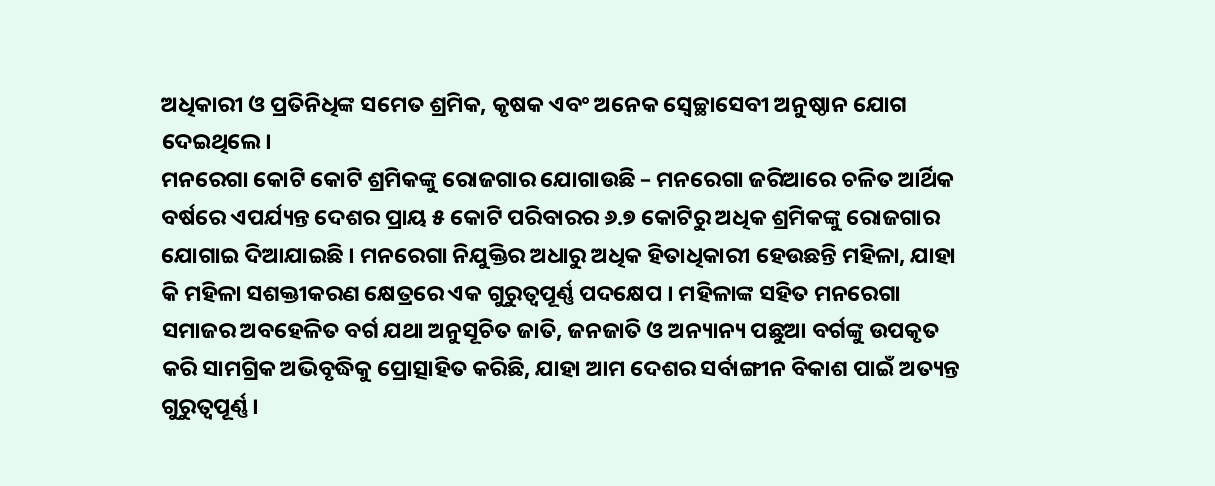ଅଧିକାରୀ ଓ ପ୍ରତିନିଧିଙ୍କ ସମେତ ଶ୍ରମିକ, କୃଷକ ଏବଂ ଅନେକ ସ୍ୱେଚ୍ଛାସେବୀ ଅନୁଷ୍ଠାନ ଯୋଗ ଦେଇଥିଲେ।
ମନରେଗା କୋଟି କୋଟି ଶ୍ରମିକଙ୍କୁ ରୋଜଗାର ଯୋଗାଉଛି – ମନରେଗା ଜରିଆରେ ଚଳିତ ଆର୍ଥିକ ବର୍ଷରେ ଏପର୍ଯ୍ୟନ୍ତ ଦେଶର ପ୍ରାୟ ୫ କୋଟି ପରିବାରର ୬.୭ କୋଟିରୁ ଅଧିକ ଶ୍ରମିକଙ୍କୁ ରୋଜଗାର ଯୋଗାଇ ଦିଆଯାଇଛି । ମନରେଗା ନିଯୁକ୍ତିର ଅଧାରୁ ଅଧିକ ହିତାଧିକାରୀ ହେଉଛନ୍ତି ମହିଳା, ଯାହା କି ମହିଳା ସଶକ୍ତୀକରଣ କ୍ଷେତ୍ରରେ ଏକ ଗୁରୁତ୍ୱପୂର୍ଣ୍ଣ ପଦକ୍ଷେପ । ମହିଳାଙ୍କ ସହିତ ମନରେଗା ସମାଜର ଅବହେଳିତ ବର୍ଗ ଯଥା ଅନୁସୂଚିତ ଜାତି, ଜନଜାତି ଓ ଅନ୍ୟାନ୍ୟ ପଛୁଆ ବର୍ଗଙ୍କୁ ଉପକୃତ କରି ସାମଗ୍ରିକ ଅଭିବୃଦ୍ଧିକୁ ପ୍ରୋତ୍ସାହିତ କରିଛି, ଯାହା ଆମ ଦେଶର ସର୍ବାଙ୍ଗୀନ ବିକାଶ ପାଇଁ ଅତ୍ୟନ୍ତ ଗୁରୁତ୍ୱପୂର୍ଣ୍ଣ ।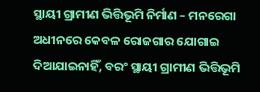ସ୍ଥାୟୀ ଗ୍ରାମୀଣ ଭିତ୍ତିଭୂମି ନିର୍ମାଣ – ମନରେଗା ଅଧୀନରେ କେବଳ ରୋଜଗାର ଯୋଗାଇ ଦିଆଯାଇନାହିଁ, ବରଂ ସ୍ଥାୟୀ ଗ୍ରାମୀଣ ଭିତ୍ତିଭୂମି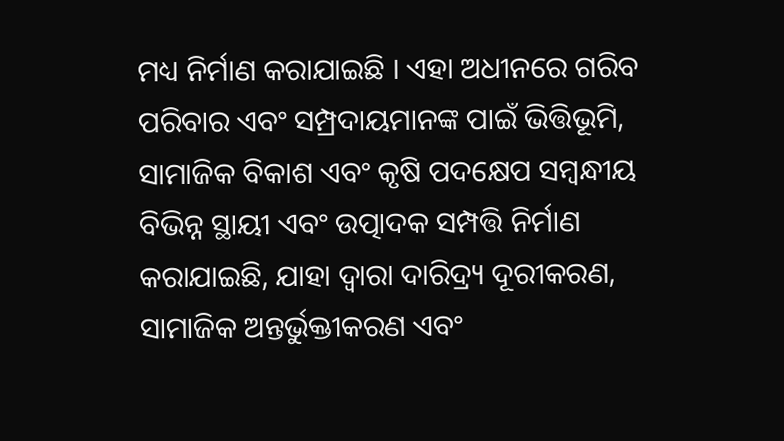ମଧ୍ୟ ନିର୍ମାଣ କରାଯାଇଛି । ଏହା ଅଧୀନରେ ଗରିବ ପରିବାର ଏବଂ ସମ୍ପ୍ରଦାୟମାନଙ୍କ ପାଇଁ ଭିତ୍ତିଭୂମି, ସାମାଜିକ ବିକାଶ ଏବଂ କୃଷି ପଦକ୍ଷେପ ସମ୍ବନ୍ଧୀୟ ବିଭିନ୍ନ ସ୍ଥାୟୀ ଏବଂ ଉତ୍ପାଦକ ସମ୍ପତ୍ତି ନିର୍ମାଣ କରାଯାଇଛି, ଯାହା ଦ୍ୱାରା ଦାରିଦ୍ର୍ୟ ଦୂରୀକରଣ, ସାମାଜିକ ଅନ୍ତର୍ଭୁକ୍ତୀକରଣ ଏବଂ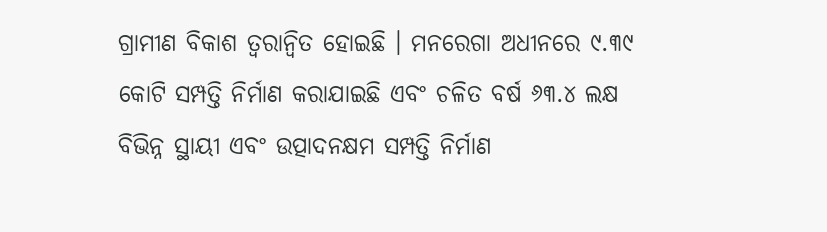ଗ୍ରାମୀଣ ବିକାଶ ତ୍ୱରାନ୍ୱିତ ହୋଇଛି । ମନରେଗା ଅଧୀନରେ ୯.୩୯ କୋଟି ସମ୍ପତ୍ତି ନିର୍ମାଣ କରାଯାଇଛି ଏବଂ ଚଳିତ ବର୍ଷ ୬୩.୪ ଲକ୍ଷ ବିଭିନ୍ନ ସ୍ଥାୟୀ ଏବଂ ଉତ୍ପାଦନକ୍ଷମ ସମ୍ପତ୍ତି ନିର୍ମାଣ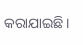କରାଯାଇଛି।